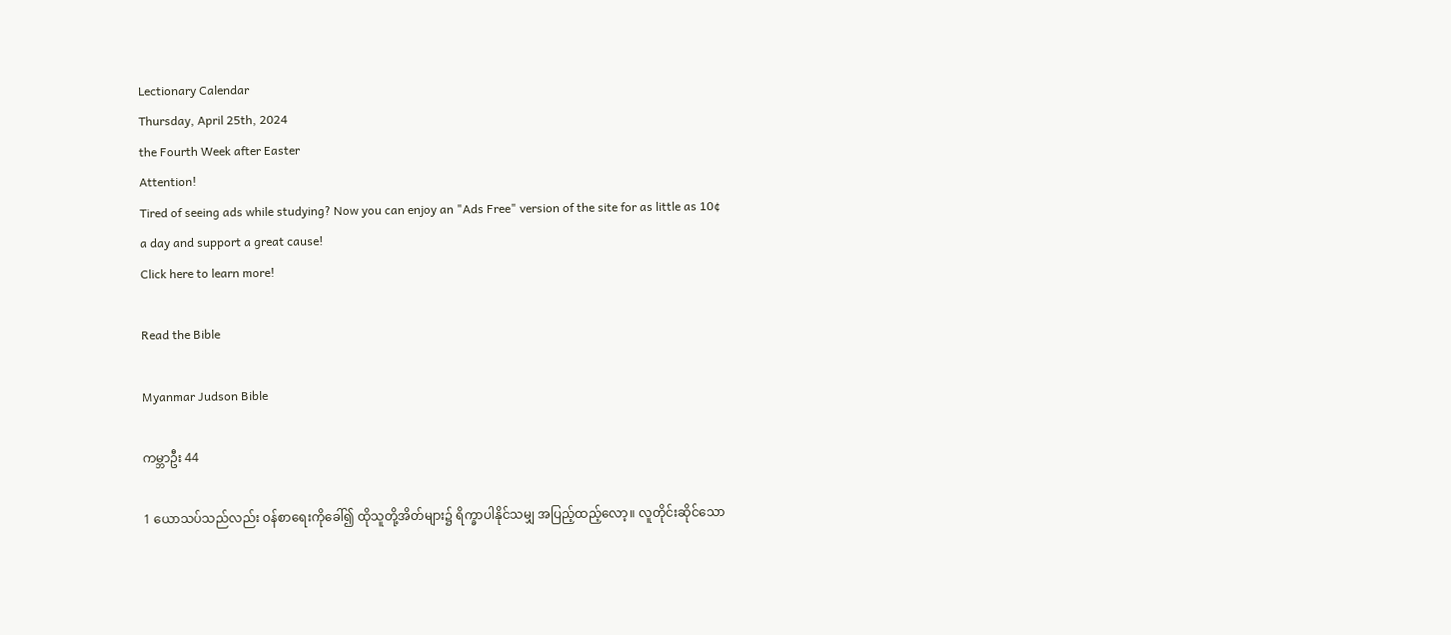Lectionary Calendar
Thursday, April 25th, 2024
the Fourth Week after Easter
Attention!
Tired of seeing ads while studying? Now you can enjoy an "Ads Free" version of the site for as little as 10¢ a day and support a great cause!
Click here to learn more!

Read the Bible

Myanmar Judson Bible

ကမ္ဘာဦး 44

1 ယောသပ်သည်လည်း ဝန်စာရေးကိုခေါ်၍ ထိုသူတို့အိတ်များ၌ ရိက္ခာပါနိုင်သမျှ အပြည့်ထည့်လော့။ လူတိုင်းဆိုင်သော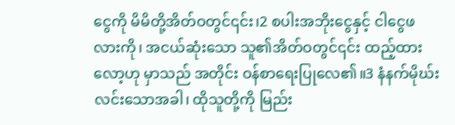ငွေကို မိမိတို့အိတ်ဝတွင်၎င်း၊2 စပါးအဘိုးငွေနှင့် ငါငွေဖလားကို၊ အငယ်ဆုံးသော သူ၏အိတ်ဝတွင်၎င်း ထည့်ထားလော့ဟု မှာသည် အတိုင်း ဝန်စာရေးပြုလေ၏။3 နံနက်မိုဃ်းလင်းသောအခါ၊ ထိုသူတို့ကို မြည်း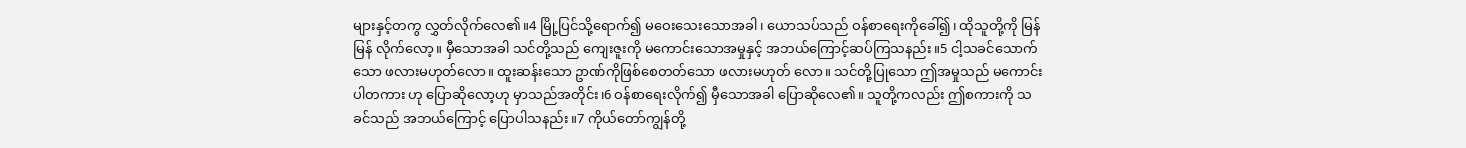များနှင့်တကွ လွှတ်လိုက်လေ၏။4 မြို့ပြင်သို့ရောက်၍ မဝေးသေးသောအခါ၊ ယောသပ်သည် ဝန်စာရေးကိုခေါ်၍၊ ထိုသူတို့ကို မြန်မြန် လိုက်လော့။ မှီသောအခါ သင်တို့သည် ကျေးဇူးကို မကောင်းသောအမှုနှင့် အဘယ်ကြောင့်ဆပ်ကြသနည်း။5 ငါ့သခင်သောက်သော ဖလားမဟုတ်လော။ ထူးဆန်းသော ဥာဏ်ကိုဖြစ်စေတတ်သော ဖလားမဟုတ် လော။ သင်တို့ပြုသော ဤအမှုသည် မကောင်းပါတကား ဟု ပြောဆိုလော့ဟု မှာသည်အတိုင်း၊6 ဝန်စာရေးလိုက်၍ မှီသောအခါ ပြောဆိုလေ၏။ သူတို့ကလည်း ဤစကားကို သခင်သည် အဘယ်ကြောင့် ပြောပါသနည်း။7 ကိုယ်တော်ကျွန်တို့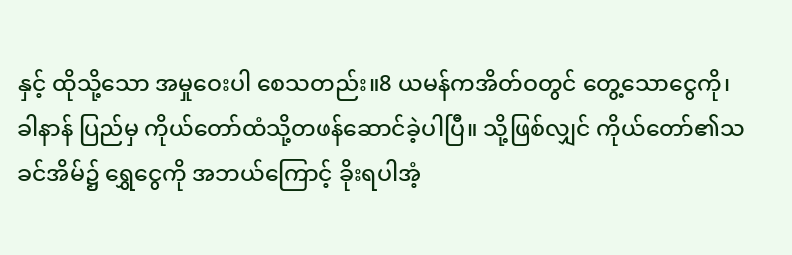နှင့် ထိုသို့သော အမှုဝေးပါ စေသတည်း။8 ယမန်ကအိတ်ဝတွင် တွေ့သောငွေကို၊ ခါနာန် ပြည်မှ ကိုယ်တော်ထံသို့တဖန်ဆောင်ခဲ့ပါပြီ။ သို့ဖြစ်လျှင် ကိုယ်တော်၏သခင်အိမ်၌ ရွှေငွေကို အဘယ်ကြောင့် ခိုးရပါအံ့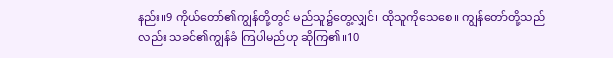နည်း။9 ကိုယ်တော်၏ကျွန်တို့တွင် မည်သူ၌တွေ့လျှင်၊ ထိုသူကိုသေစေ။ ကျွန်တော်တို့သည်လည်း သခင်၏ကျွန်ခံ ကြပါမည်ဟု ဆိုကြ၏။10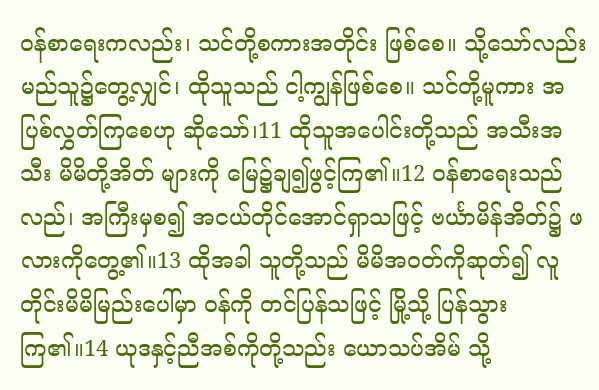ဝန်စာရေးကလည်း၊ သင်တို့စကားအတိုင်း ဖြစ်စေ။ သို့သော်လည်း မည်သူ၌တွေ့လျှင်၊ ထိုသူသည် ငါ့ကျွန်ဖြစ်စေ။ သင်တို့မူကား အပြစ်လွှတ်ကြစေဟု ဆိုသော်၊11 ထိုသူအပေါင်းတို့သည် အသီးအသီး မိမိတို့အိတ် များကို မြေ၌ချ၍ဖွင့်ကြ၏။12 ဝန်စာရေးသည်လည်၊ အကြီးမှစ၍ အငယ်တိုင်အောင်ရှာသဖြင့် ဗင်္ယာမိန်အိတ်၌ ဖလားကိုတွေ့၏။13 ထိုအခါ သူတို့သည် မိမိအဝတ်ကိုဆုတ်၍ လူတိုင်းမိမိမြည်းပေါ်မှာ ဝန်ကို တင်ပြန်သဖြင့် မြို့သို့ ပြန်သွားကြ၏။14 ယုဒနှင့်ညီအစ်ကိုတို့သည်း ယောသပ်အိမ် သို့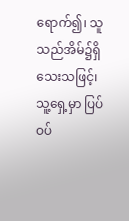ရောက်၍၊ သူသည်အိမ်၌ရှိသေးသဖြင့်၊ သူ့ရှေ့မှာ ပြပ်ဝပ်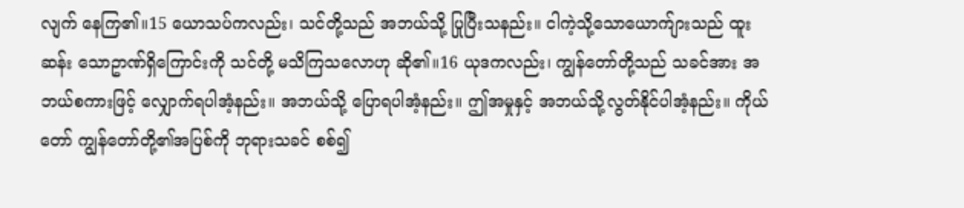လျက် နေကြ၏။15 ယောသပ်ကလည်း၊ သင်တို့သည် အဘယ်သို့ ပြုပြီးသနည်း။ ငါကဲ့သို့သောယောက်ျားသည် ထူးဆန်း သောဥာဏ်ရှိကြောင်းကို သင်တို့ မသိကြသလောဟု ဆို၏။16 ယုဒကလည်း၊ ကျွန်တော်တို့သည် သခင်အား အဘယ်စကားဖြင့် လျှောက်ရပါအံ့နည်း။ အဘယ်သို့ ပြောရပါအံ့နည်း။ ဤအမှုနှင့် အဘယ်သို့လွတ်နိုင်ပါအံ့နည်း။ ကိုယ်တော် ကျွန်တော်တို့၏အပြစ်ကို ဘုရားသခင် စစ်၍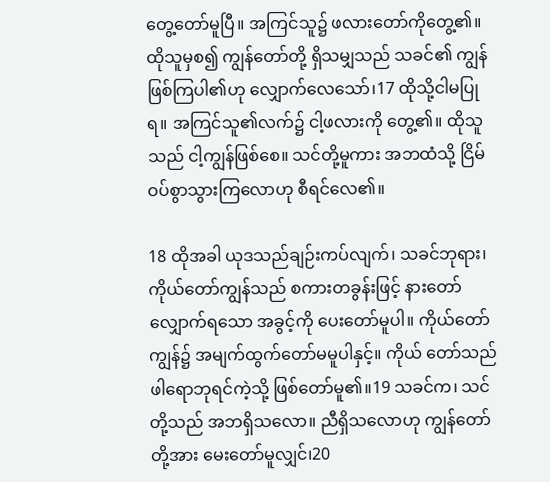တွေ့တော်မူပြီ။ အကြင်သူ၌ ဖလားတော်ကိုတွေ့၏။ ထိုသူမှစ၍ ကျွန်တော်တို့ ရှိသမျှသည် သခင်၏ ကျွန်ဖြစ်ကြပါ၏ဟု လျှောက်လေသော်၊17 ထိုသို့ငါမပြုရ။ အကြင်သူ၏လက်၌ ငါ့ဖလားကို တွေ့၏။ ထိုသူသည် ငါ့ကျွန်ဖြစ်စေ။ သင်တို့မူကား အဘထံသို့ ငြိမ်ဝပ်စွာသွားကြလောဟု စီရင်လေ၏။

18 ထိုအခါ ယုဒသည်ချဉ်းကပ်လျက်၊ သခင်ဘုရား၊ ကိုယ်တော်ကျွန်သည် စကားတခွန်းဖြင့် နားတော်လျှောက်ရသော အခွင့်ကို ပေးတော်မူပါ။ ကိုယ်တော်ကျွန်၌ အမျက်ထွက်တော်မမူပါနှင့်။ ကိုယ် တော်သည် ဖါရောဘုရင်ကဲ့သို့ ဖြစ်တော်မူ၏။19 သခင်က၊ သင်တို့သည် အဘရှိသလော။ ညီရှိသလောဟု ကျွန်တော်တို့အား မေးတော်မူလျှင်၊20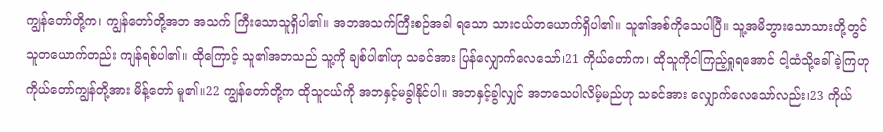ကျွန်တော်တို့က၊ ကျွန်တော်တို့အဘ အသက် ကြီးသောသူရှိပါ၏။ အဘအသက်ကြီးစဉ်အခါ ရသော သားငယ်တယောက်ရှိပါ၏။ သူ၏အစ်ကိုသေပါပြီ။ သူ့အမိဘွားသောသားတို့တွင် သူတယောက်တည်း ကျန်ရစ်ပါ၏။ ထိုကြောင့် သူ၏အဘသည် သူ့ကို ချစ်ပါ၏ဟု သခင်အား ပြန်လျှောက်လေသော်၊21 ကိုယ်တော်က၊ ထိုသူကိုငါကြည့်ရှုရအောင် ငါ့ထံသို့ခေါ်ခဲ့ကြဟု ကိုယ်တော်ကျွန်တို့အား မိန့်တော် မူ၏။22 ကျွန်တော်တို့က ထိုသူငယ်ကို အဘနှင့်မခွါနိုင်ပါ။ အဘနှင့်ခွါလျှင် အဘသေပါလိမ့်မည်ဟု သခင်အား လျှောက်လေသော်လည်း၊23 ကိုယ်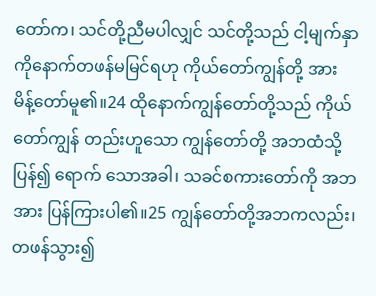တော်က၊ သင်တို့ညီမပါလျှင် သင်တို့သည် ငါ့မျက်နှာကိုနောက်တဖန်မမြင်ရဟု ကိုယ်တော်ကျွန်တို့ အား မိန့်တော်မူ၏။24 ထိုနောက်ကျွန်တော်တို့သည် ကိုယ်တော်ကျွန် တည်းဟူသော ကျွန်တော်တို့ အဘထံသို့ပြန်၍ ရောက် သောအခါ၊ သခင်စကားတော်ကို အဘအား ပြန်ကြားပါ၏။25 ကျွန်တော်တို့အဘကလည်း၊ တဖန်သွား၍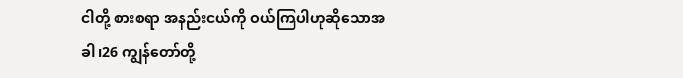ငါတို့ စားစရာ အနည်းငယ်ကို ဝယ်ကြပါဟုဆိုသောအခါ၊26 ကျွန်တော်တို့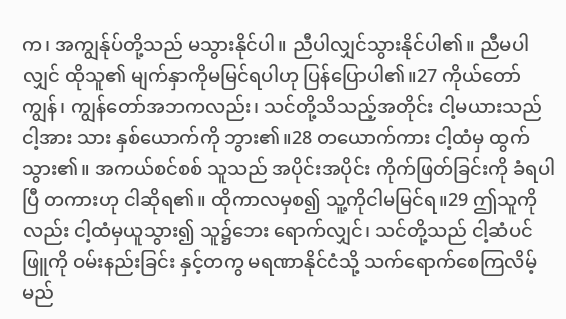က၊ အကျွန်ုပ်တို့သည် မသွားနိုင်ပါ။ ညီပါလျှင်သွားနိုင်ပါ၏။ ညီမပါလျှင် ထိုသူ၏ မျက်နှာကိုမမြင်ရပါဟု ပြန်ပြောပါ၏။27 ကိုယ်တော်ကျွန်၊ ကျွန်တော်အဘကလည်း၊ သင်တို့သိသည့်အတိုင်း ငါ့မယားသည် ငါ့အား သား နှစ်ယောက်ကို ဘွား၏။28 တယောက်ကား ငါ့ထံမှ ထွက်သွား၏။ အကယ်စင်စစ် သူသည် အပိုင်းအပိုင်း ကိုက်ဖြတ်ခြင်းကို ခံရပါပြီ တကားဟု ငါဆိုရ၏။ ထိုကာလမှစ၍ သူ့ကိုငါမမြင်ရ။29 ဤသူကိုလည်း ငါ့ထံမှယူသွား၍ သူ၌ဘေး ရောက်လျှင်၊ သင်တို့သည် ငါ့ဆံပင်ဖြူကို ဝမ်းနည်းခြင်း နှင့်တကွ မရဏာနိုင်ငံသို့ သက်ရောက်စေကြလိမ့်မည်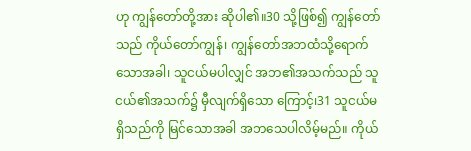ဟု ကျွန်တော်တို့အား ဆိုပါ၏။30 သို့ဖြစ်၍ ကျွန်တော်သည် ကိုယ်တော်ကျွန်၊ ကျွန်တော်အဘထံသို့ရောက်သောအခါ၊ သူငယ်မပါလျှင် အဘ၏အသက်သည် သူငယ်၏အသက်၌ မှီလျက်ရှိသော ကြောင့်၊31 သူငယ်မရှိသည်ကို မြင်သောအခါ အဘသေပါလိမ့်မည်။ ကိုယ်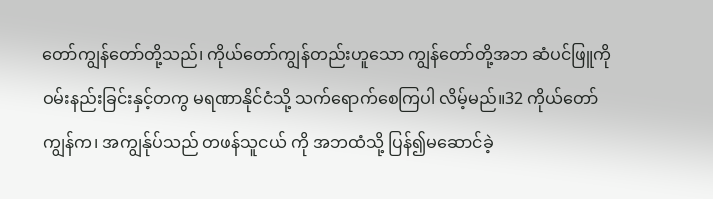တော်ကျွန်တော်တို့သည်၊ ကိုယ်တော်ကျွန်တည်းဟူသော ကျွန်တော်တို့အဘ ဆံပင်ဖြူကို ဝမ်းနည်းခြင်းနှင့်တကွ မရဏာနိုင်ငံသို့ သက်ရောက်စေကြပါ လိမ့်မည်။32 ကိုယ်တော် ကျွန်က၊ အကျွန်ုပ်သည် တဖန်သူငယ် ကို အဘထံသို့ ပြန်၍မဆောင်ခဲ့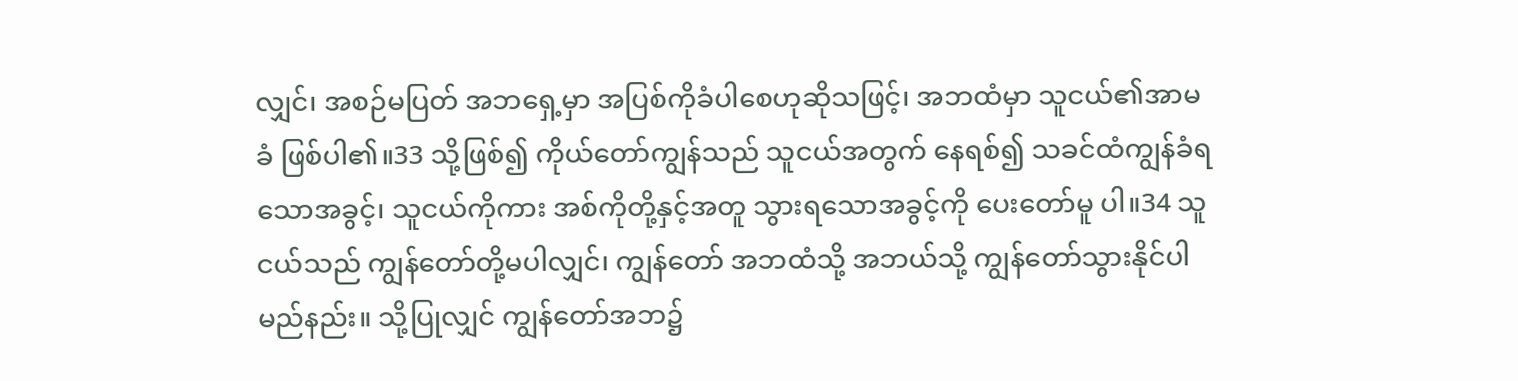လျှင်၊ အစဉ်မပြတ် အဘရှေ့မှာ အပြစ်ကိုခံပါစေဟုဆိုသဖြင့်၊ အဘထံမှာ သူငယ်၏အာမခံ ဖြစ်ပါ၏။33 သို့ဖြစ်၍ ကိုယ်တော်ကျွန်သည် သူငယ်အတွက် နေရစ်၍ သခင်ထံကျွန်ခံရသောအခွင့်၊ သူငယ်ကိုကား အစ်ကိုတို့နှင့်အတူ သွားရသောအခွင့်ကို ပေးတော်မူ ပါ။34 သူငယ်သည် ကျွန်တော်တို့မပါလျှင်၊ ကျွန်တော် အဘထံသို့ အဘယ်သို့ ကျွန်တော်သွားနိုင်ပါမည်နည်း။ သို့ပြုလျှင် ကျွန်တော်အဘ၌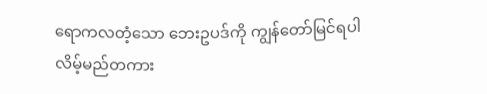ရောကလတံ့သော ဘေးဥပဒ်ကို ကျွန်တော်မြင်ရပါလိမ့်မည်တကား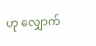ဟု လျှောက်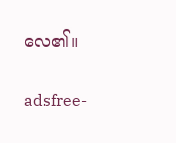လေ၏။

adsfree-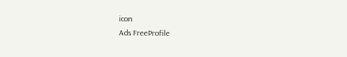icon
Ads FreeProfile